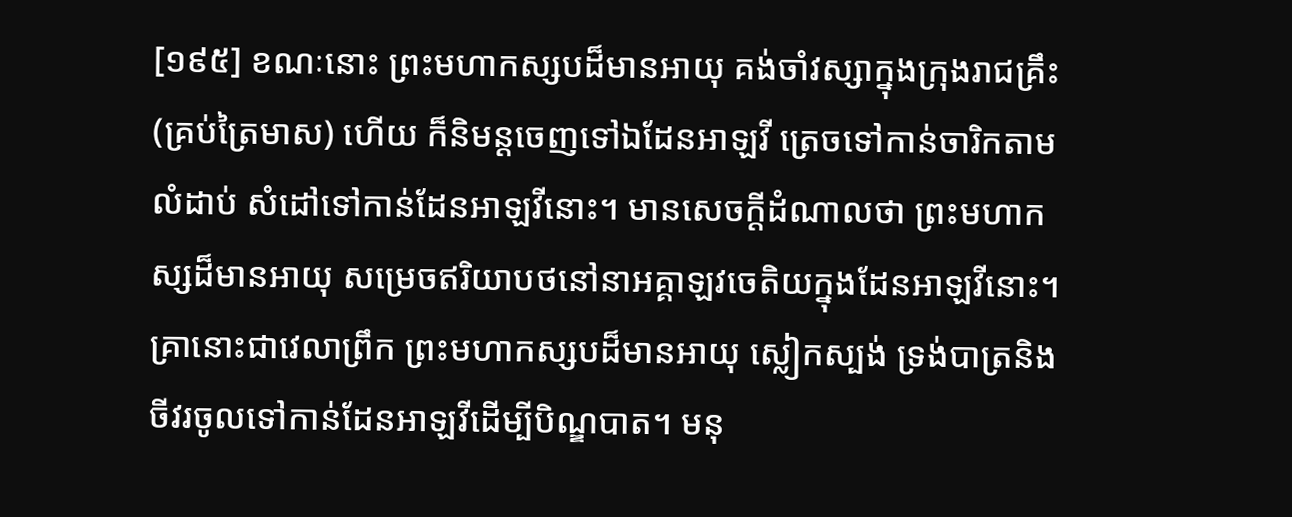[១៩៥] ខណៈនោះ ព្រះមហាកស្សបដ៏មានអាយុ គង់ចាំវស្សាក្នុងក្រុងរាជគ្រឹះ (គ្រប់ត្រៃមាស) ហើយ ក៏និមន្តចេញទៅឯដែនអាឡវី ត្រេចទៅកាន់ចារិកតាមលំដាប់ សំដៅទៅកាន់ដែនអាឡវីនោះ។ មានសេចក្តីដំណាលថា ព្រះមហាកស្សដ៏មានអាយុ សម្រេចឥរិយាបថនៅនាអគ្គាឡវចេតិយក្នុងដែនអាឡវីនោះ។ គ្រានោះជាវេលាព្រឹក ព្រះមហាកស្សបដ៏មានអាយុ ស្លៀកស្បង់ ទ្រង់បាត្រនិងចីវរចូលទៅកាន់ដែនអាឡវីដើម្បីបិណ្ឌបាត។ មនុ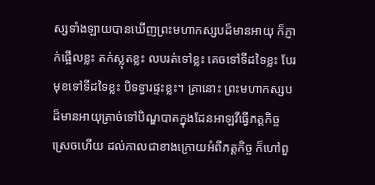ស្សទាំងឡាយបានឃើញព្រះមហាកស្សបដ៏មានអាយុ ក៏ភ្ញាក់ផ្អើលខ្លះ តក់ស្លុតខ្លះ លបរត់ទៅខ្លះ គេចទៅទីដទៃខ្លះ បែរមុខទៅទីដទៃខ្លះ បិទទ្វារផ្ទះខ្លះ។ គ្រានោះ ព្រះមហាកស្សបដ៏មានអាយុត្រាច់ទៅបិណ្ឌបាតក្នុងដែនអាឡវីធ្វើភត្តកិច្ចស្រេចហើយ ដល់កាលជាខាងក្រោយអំពីភត្តកិច្ច ក៏ហៅពួ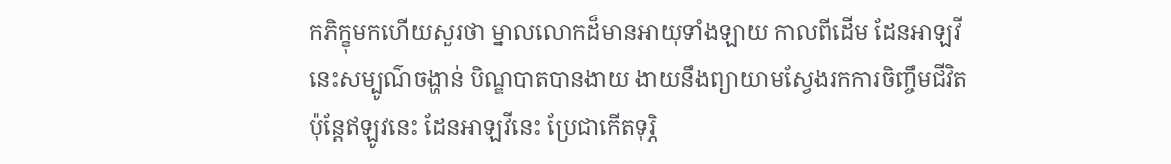កភិក្ខុមកហើយសួរថា ម្នាលលោកដ៏មានអាយុទាំងឡាយ កាលពីដើម ដែនអាឡវីនេះសម្បូណ៌ចង្ហាន់ បិណ្ឌបាតបានងាយ ងាយនឹងព្យាយាមស្វែងរកការចិញ្ចឹមជីវិត ប៉ុន្តែឥឡូវនេះ ដែនអាឡវីនេះ ប្រែជាកើតទុរ្ភិ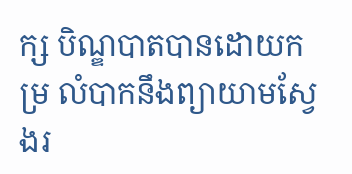ក្ស បិណ្ឌបាតបានដោយកម្រ លំបាកនឹងព្យាយាមស្វែងរ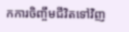កការចិញ្ចឹមជីវិតទៅវិញ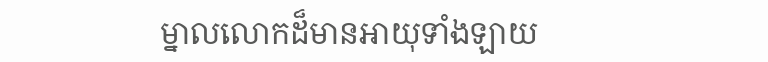ម្នាលលោកដ៏មានអាយុទាំងឡាយ